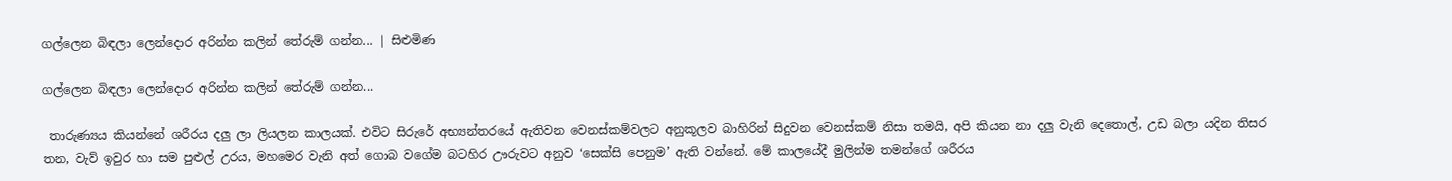ගල්ලෙන බිඳලා ලෙන්දොර අරින්න කලින් තේරුම් ගන්න... | සිළුමිණ

ගල්ලෙන බිඳලා ලෙන්දොර අරින්න කලින් තේරුම් ගන්න...

 තාරුණ්‍යය කියන්නේ ශරීරය දලු ලා ලියලන කාලයක්. එවිට සිරුරේ අභ්‍යන්තරයේ ඇතිවන වෙනස්කම්වලට අනුකූලව බාහිරින් සිදුවන වෙනස්කම් නිසා තමයි, අපි කියන නා දලු වැනි දෙතොල්, උඩ බලා යදින තිසර තන, වැව් ඉවුර හා සම පුළුල් උරය, මහමෙර වැනි අත් ගොබ වගේම බටහිර ඌරුවට අනුව ‘සෙක්සි පෙනුම’ ඇති වන්නේ. මේ කාලයේදී මුලින්ම තමන්ගේ ශරීරය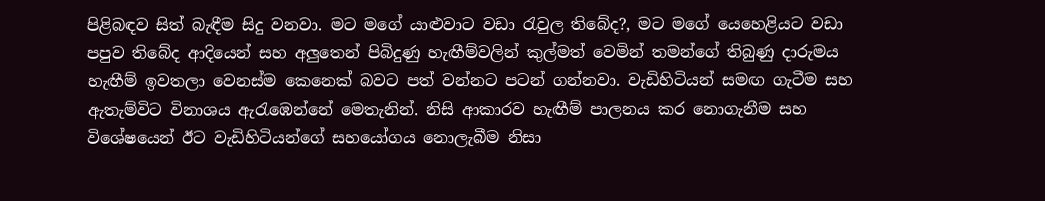පිළිබඳව සිත් බැඳීම සිදු වනවා. මට මගේ යාළුවාට වඩා රැවුල තිබේද?, මට මගේ යෙහෙළියට වඩා පපුව තිබේද ආදියෙන් සහ අලුතෙන් පිබිදුණු හැඟීම්වලින් කුල්මත් වෙමින් තමන්ගේ තිබුණු දාරුමය හැඟීම් ඉවතලා වෙනස්ම කෙනෙක් බවට පත් වන්නට පටන් ගන්නවා. වැඩිහිටියන් සමඟ ගැටීම සහ ඇතැම්විට විනාශය ඇරැඹෙන්නේ මෙතැනින්. නිසි ආකාරව හැඟීම් පාලනය කර නොගැනීම සහ විශේෂයෙන් ඊට වැඩිහිටියන්ගේ සහයෝගය නොලැබීම නිසා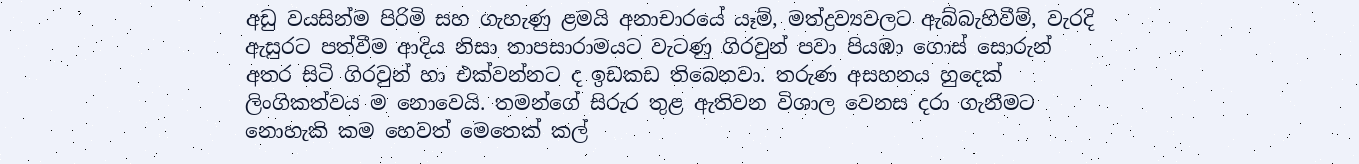අඩු වයසින්ම පිරිමි සහ ගැහැණු ළමයි අනාචාරයේ යෑම්, මත්ද්‍රව්‍යවලට ඇබ්බැහිවීම්, වැරදි ඇසුරට පත්වීම ආදිය නිසා තාපසාරාමයට වැටණු ගිරවුන් පවා පියඹා ගොස් සොරුන් අතර සිටි ගිරවුන් හා එක්වන්නට ද ඉඩකඩ තිබෙනවා. තරුණ අසහනය හුදෙක් ලිංගිකත්වය ම නොවෙයි. තමන්ගේ සිරුර තුළ ඇතිවන විශාල වෙනස දරා ගැනීමට නොහැකි කම හෙවත් මෙතෙක් කල්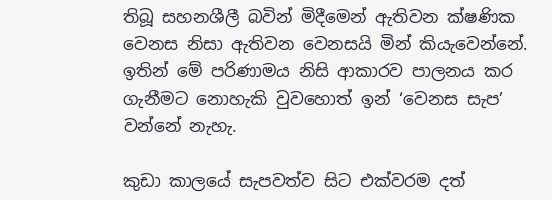තිබූ සහනශීලී බවින් මිදීමෙන් ඇතිවන ක්ෂණික වෙනස නිසා ඇතිවන වෙනසයි මින් කියැවෙන්නේ. ඉතින් මේ පරිණාමය නිසි ආකාරව පාලනය කර ගැනීමට නොහැකි වුවහොත් ඉන් ‘වෙනස සැප’ වන්නේ නැහැ.

කුඩා කාලයේ සැපවත්ව සිට එක්වරම දත්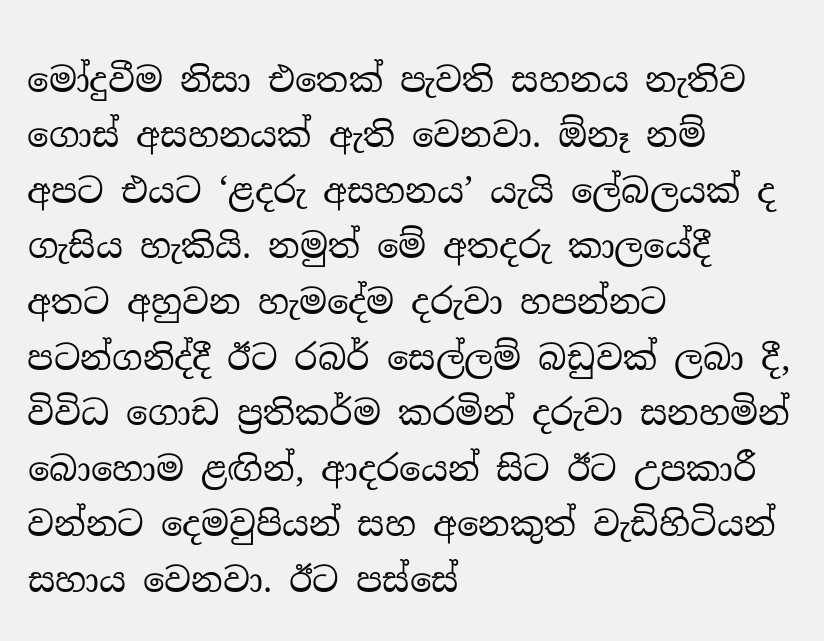මෝදුවීම නිසා එතෙක් පැවති සහනය නැතිව ගොස් අසහනයක් ඇති වෙනවා. ඕනෑ නම් අපට එයට ‘ළදරු අසහනය’ යැයි ලේබලයක් ද ගැසිය හැකියි. නමුත් මේ අතදරු කාලයේදී අතට අහුවන හැමදේම දරුවා හපන්නට පටන්ගනිද්දී ඊට රබර් සෙල්ලම් බඩුවක් ලබා දී, විවිධ ගොඩ ප්‍රතිකර්ම කරමින් දරුවා සනහමින් බොහොම ළඟින්, ආදරයෙන් සිට ඊට උපකාරී වන්නට දෙමවුපියන් සහ අනෙකුත් වැඩිහිටියන් සහාය වෙනවා. ඊට පස්සේ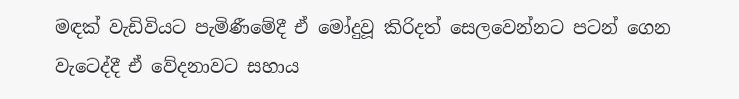මඳක් වැඩිවියට පැමිණීමේදී ඒ මෝදුවූ කිරිදත් සෙලවෙන්නට පටන් ගෙන වැටෙද්දී ඒ වේදනාවට සහාය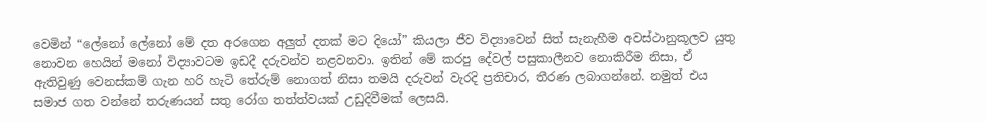වෙමින් “ලේනෝ ලේනෝ මේ දත අරගෙන අලුත් දතක් මට දියෝ” කියලා ජීව විද්‍යාවෙන් සිත් සැනැහීම අවස්ථානුකූලව යුතු නොවන හෙයින් මනෝ විද්‍යාවටම ඉඩදී දරුවන්ව නළවනවා. ඉතින් මේ කරපු දේවල් පසුකාලීනව නොකිරීම නිසා, ඒ ඇතිවුණු වෙනස්කම් ගැන හරි හැටි තේරුම් නොගත් නිසා තමයි දරුවන් වැරදි ප්‍රතිචාර, තීරණ ලබාගන්නේ. නමුත් එය සමාජ ගත වන්නේ තරුණයන් සතු රෝග තත්ත්වයක් උඩුදිවීමක් ලෙසයි.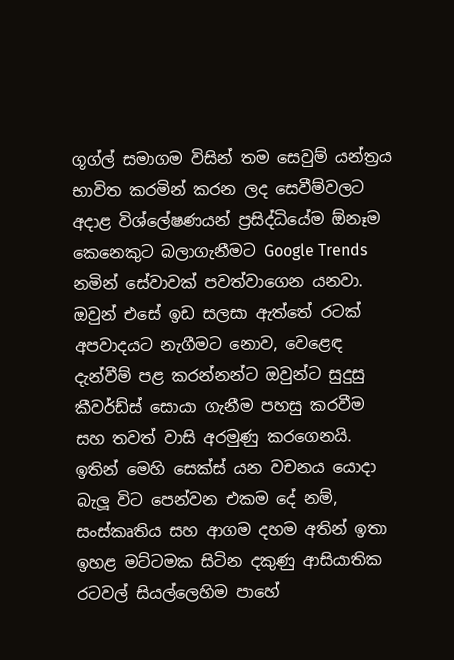ගූග්ල් සමාගම විසින් තම සෙවුම් යන්ත්‍රය භාවිත කරමින් කරන ලද සෙවීම්වලට අදාළ විශ්ලේෂණයන් ප්‍රසිද්ධියේම ඕනෑම කෙනෙකුට බලාගැනීමට Google Trends නමින් සේවාවක් පවත්වාගෙන යනවා. ඔවුන් එසේ ඉඩ සලසා ඇත්තේ රටක් අපවාදයට නැගීමට නොව, වෙළෙඳ දැන්වීම් පළ කරන්නන්ට ඔවුන්ට සුදුසු කීවර්ඩ්ස් සොයා ගැනීම පහසු කරවීම සහ තවත් වාසි අරමුණු කරගෙනයි. ඉතින් මෙහි සෙක්ස් යන වචනය යොදා බැලූ විට පෙන්වන එකම දේ නම්, සංස්කෘතිය සහ ආගම දහම අතින් ඉතා ඉහළ මට්ටමක සිටින දකුණු ආසියාතික රටවල් සියල්ලෙහිම පාහේ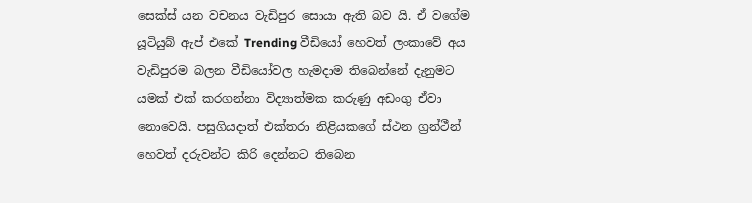සෙක්ස් යන වචනය වැඩිපුර සොයා ඇති බව යි. ඒ වගේම යූටියුබ් ඇප් එකේ Trending වීඩියෝ හෙවත් ලංකාවේ අය වැඩිපුරම බලන වීඩියෝවල හැමදාම තිබෙන්නේ දැනුමට යමක් එක් කරගන්නා විද්‍යාත්මක කරුණු අඩංගු ඒවා නොවෙයි. පසුගියදාත් එක්තරා නිළියකගේ ස්ථන ග්‍රන්ථීන් හෙවත් දරුවන්ට කිරි දෙන්නට තිබෙන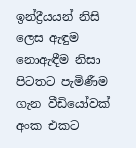ඉන්ද්‍රීයයන් නිසි ලෙස ඇඳුම නොඇඳීම නිසා පිටතට පැමිණීම ගැන වීඩියෝවක් අංක එකට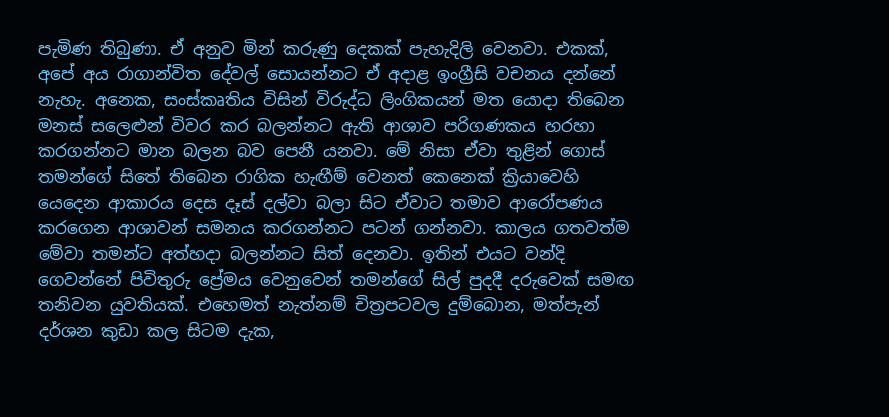පැමිණ තිබුණා. ඒ අනුව මින් කරුණු දෙකක් පැහැදිලි වෙනවා. එකක්, අපේ අය රාගාන්විත දේවල් සොයන්නට ඒ අදාළ ඉංග්‍රීසි වචනය දන්නේ නැහැ. අනෙක, සංස්කෘතිය විසින් විරුද්ධ ලිංගිකයන් මත යොදා තිබෙන මනස් සලෙළුන් විවර කර බලන්නට ඇති ආශාව පරිගණකය හරහා කරගන්නට මාන බලන බව පෙනී යනවා. මේ නිසා ඒවා තුළින් ගොස් තමන්ගේ සිතේ තිබෙන රාගික හැඟීම් වෙනත් කෙනෙක් ක්‍රියාවෙහි යෙදෙන ආකාරය දෙස දෑස් දල්වා බලා සිට ඒවාට තමාව ආරෝපණය කරගෙන ආශාවන් සමනය කරගන්නට පටන් ගන්නවා. කාලය ගතවත්ම මේවා තමන්ට අත්හදා බලන්නට සිත් දෙනවා. ඉතින් එයට වන්දි ගෙවන්නේ පිවිතුරු ප්‍රේමය වෙනුවෙන් තමන්ගේ සිල් පුදදී දරුවෙක් සමඟ තනිවන යුවතියක්. එහෙමත් නැත්නම් චිත්‍රපටවල දුම්බොන, මත්පැන් දර්ශන කුඩා කල සිටම දැක,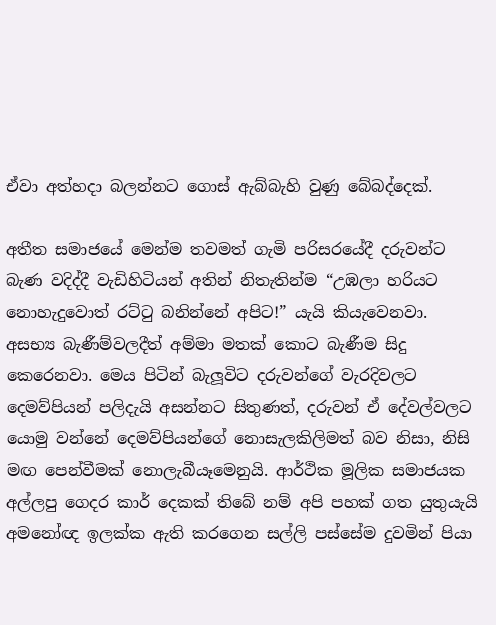ඒවා අත්හදා බලන්නට ගොස් ඇබ්බැහි වුණු බේබද්දෙක්.

අතීත සමාජයේ මෙන්ම තවමත් ගැමි පරිසරයේදී දරුවන්ට බැණ වදිද්දී වැඩිහිටියන් අතින් නිතැතින්ම “උඹලා හරියට නොහැදුවොත් රට්ටු බනින්නේ අපිට!” යැයි කියැවෙනවා. අසභ්‍ය බැණීම්වලදීත් අම්මා මතක් කොට බැණීම සිදු කෙරෙනවා. මෙය පිටින් බැලූවිට දරුවන්ගේ වැරදිවලට දෙමව්පියන් පලිදැයි අසන්නට සිතුණත්, දරුවන් ඒ දේවල්වලට යොමු වන්නේ දෙමව්පියන්ගේ නොසැලකිලිමත් බව නිසා, නිසි මඟ පෙන්වීමක් නොලැබීයෑමෙනුයි. ආර්ථික මූලික සමාජයක අල්ලපු ගෙදර කාර් දෙකක් තිබේ නම් අපි පහක් ගත යුතුයැයි අමනෝඥ ඉලක්ක ඇති කරගෙන සල්ලි පස්සේම දුවමින් පියා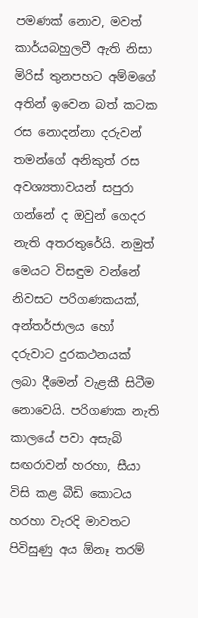පමණක් නොව, මවත් කාර්යබහුලවී ඇති නිසා මිරිස් තුනපහට අම්මගේ අතින් ඉවෙන බත් කටක රස නොදන්නා දරුවන් තමන්ගේ අනිකුත් රස අවශ්‍යතාවයන් සපුරා ගන්නේ ද ඔවුන් ගෙදර නැති අතරතුරේයි. නමුත් මෙයට විසඳුම වන්නේ නිවසට පරිගණකයක්, අන්තර්ජාලය හෝ දරුවාට දුරකථනයක් ලබා දීමෙන් වැළකී සිටීම නොවෙයි. පරිගණක නැති කාලයේ පවා අසැබි සඟරාවන් හරහා, සීයා විසි කළ බීඩි කොටය හරහා වැරදි මාවතට පිවිසුණු අය ඕනෑ තරම්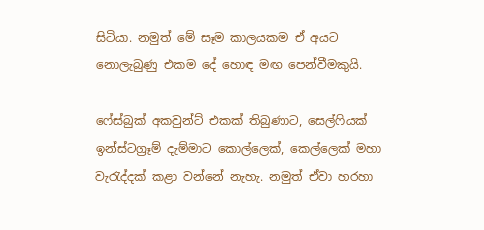සිටියා. නමුත් මේ සෑම කාලයකම ඒ අයට නොලැබුණු එකම දේ හොඳ මඟ පෙන්වීමකුයි.

ෆේස්බුක් අකවුන්ට් එකක් තිබුණාට, සෙල්ෆියක් ඉන්ස්ටග්‍රෑම් දැම්මාට කොල්ලෙක්, කෙල්ලෙක් මහා වැරැද්දක් කළා වන්නේ නැහැ. නමුත් ඒවා හරහා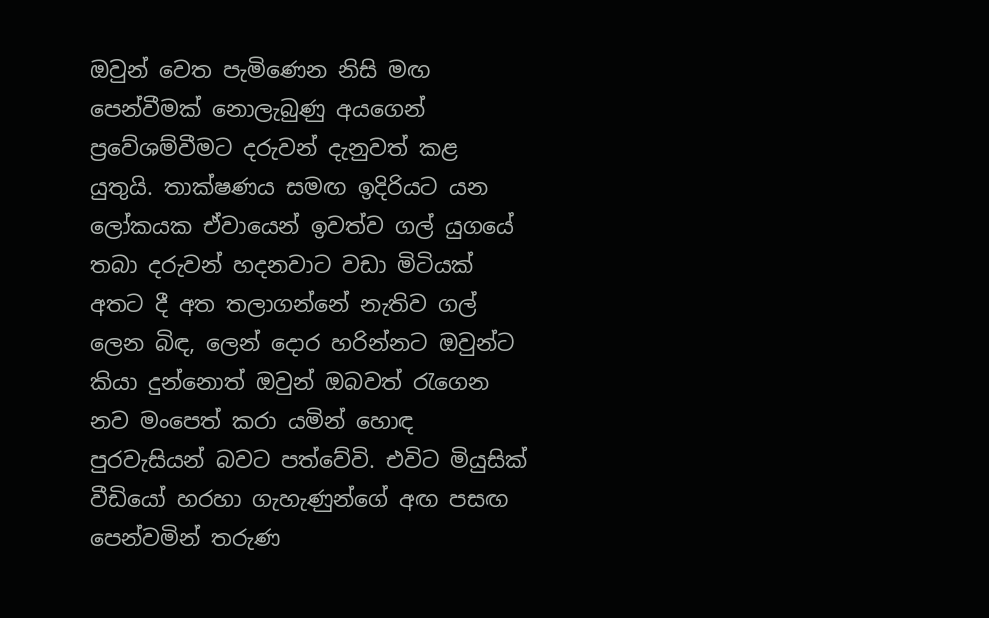ඔවුන් වෙත පැමිණෙන නිසි මඟ පෙන්වීමක් නොලැබුණු අයගෙන් ප්‍රවේශම්වීමට දරුවන් දැනුවත් කළ යුතුයි. තාක්ෂණය සමඟ ඉදිරියට යන ලෝකයක ඒවායෙන් ඉවත්ව ගල් යුගයේ තබා දරුවන් හදනවාට වඩා මිටියක් අතට දී අත තලාගන්නේ නැතිව ගල් ලෙන බිඳ, ලෙන් දොර හරින්නට ඔවුන්ට කියා දුන්නොත් ඔවුන් ඔබවත් රැගෙන නව මංපෙත් කරා යමින් හොඳ පුරවැසියන් බවට පත්වේවි. එවිට මියුසික් වීඩියෝ හරහා ගැහැණුන්ගේ අඟ පසඟ පෙන්වමින් තරුණ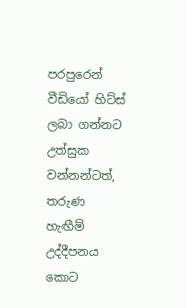පරපුරෙන් වීඩියෝ හිට්ස් ලබා ගන්නට උත්සුක වන්නන්ටත්, තරුණ හැඟීම් උද්දීපනය කොට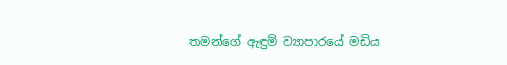තමන්ගේ ඇඳුම් ව්‍යාපාරයේ මඩිය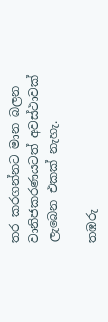තර කරගන්නට මාන බලන වානිජකරණයටත් අවස්ථාවක් ලැබෙන එකක් නැහැ.

තඹරු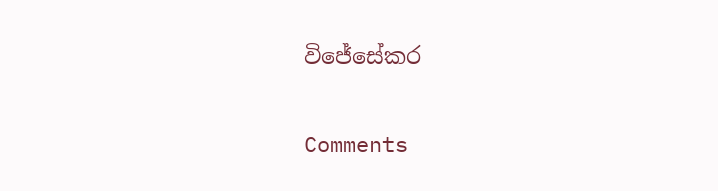විජේසේකර

Comments